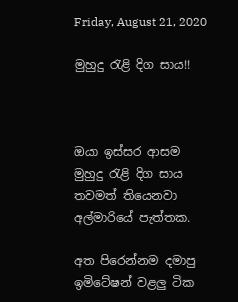Friday, August 21, 2020

මුහුදු රැළි දිග සාය!!



ඔයා ඉස්සර ආසම
මුහුදු රැළි දිග සාය
තවමත් තියෙනවා
අල්මාරියේ පැත්තක.

අත පිරෙන්නම දමාපු
ඉමිටේෂන් වළලු ටික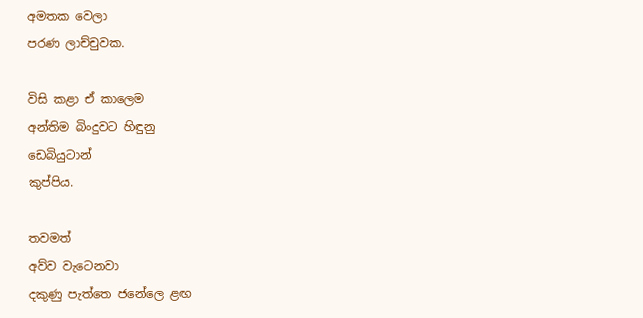අමතක වෙලා
පරණ ලාච්චුවක.

විසි කළා ඒ කාලෙම
අන්තිම බිංදුවට හිඳුනු
ඩෙබියුටාන්
කුප්පිය.

තවමත්
අව්ව වැටෙනවා
දකුණු පැත්තෙ ජනේලෙ ළඟ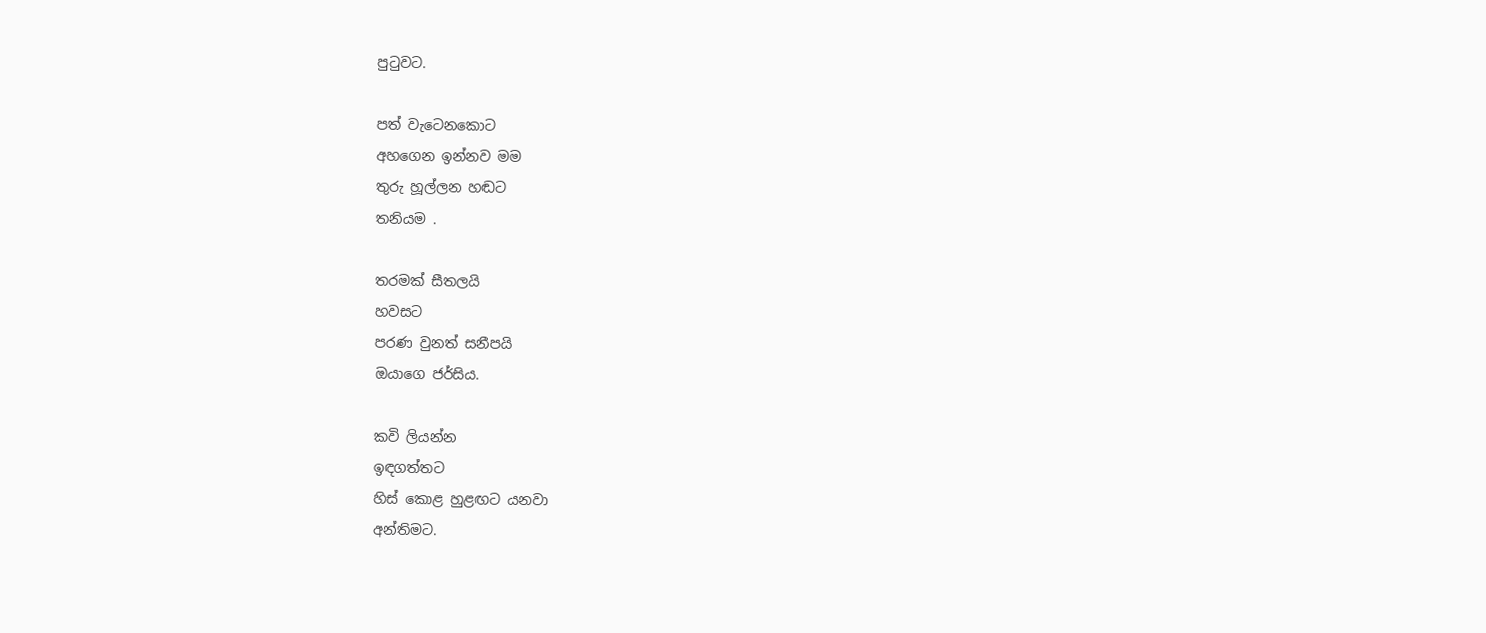පුටුවට.

පත් වැටෙනකොට
අහගෙන ඉන්නව මම
තුරු හූල්ලන හඬට
තනියම .

තරමක් සීතලයි
හවසට
පරණ වුනත් සනීපයි
ඔයාගෙ ජර්සිය.

කවි ලියන්න
ඉඳගත්තට
හිස් කොළ හුළඟට යනවා
අන්තිමට.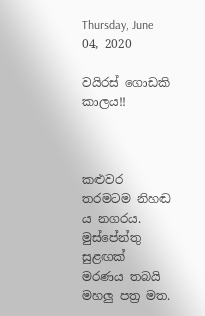Thursday, June 04, 2020

වයිරස් ගොඩකි කාලය!!



කළුවර තරමටම නිහඬ ය නගරය.
මුස්පේන්තු සුළඟක්
මරණය තබයි
මහලු පත්‍ර මත.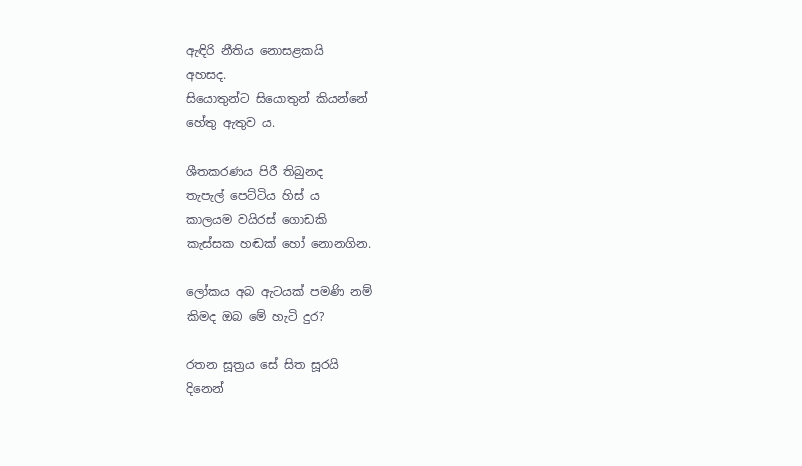ඇඳිරි නීතිය නොසළකයි
අහසද.
සියොතුන්ට සියොතුන් කියන්නේ
හේතු ඇතුව ය.

ශීතකරණය පිරී තිබුනද
තැපැල් පෙට්ටිය හිස් ය
කාලයම වයිරස් ගොඩකි
කැස්සක හඬක් හෝ නොනගින.

ලෝකය අබ ඇටයක් පමණි නම්
කිමද ඔබ මේ හැටි දුර?

රතන සූත්‍රය සේ සිත සූරයි
දිනෙන්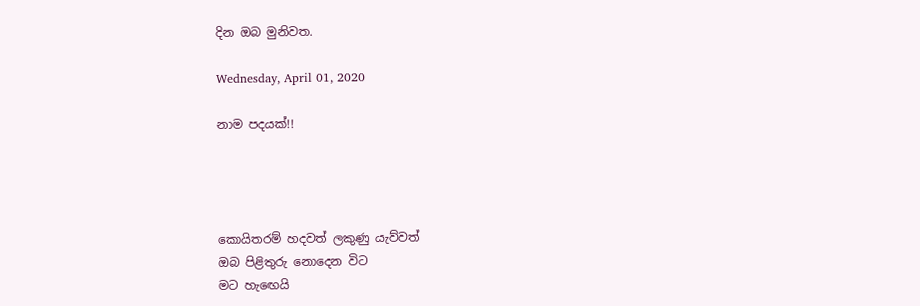දින ඔබ මුනිවත.

Wednesday, April 01, 2020

නාම පදයක්!!




කොයිතරම් හදවත් ලකුණු යැව්වත්
ඔබ පිළිතුරු නොදෙන විට
මට හැඟෙයි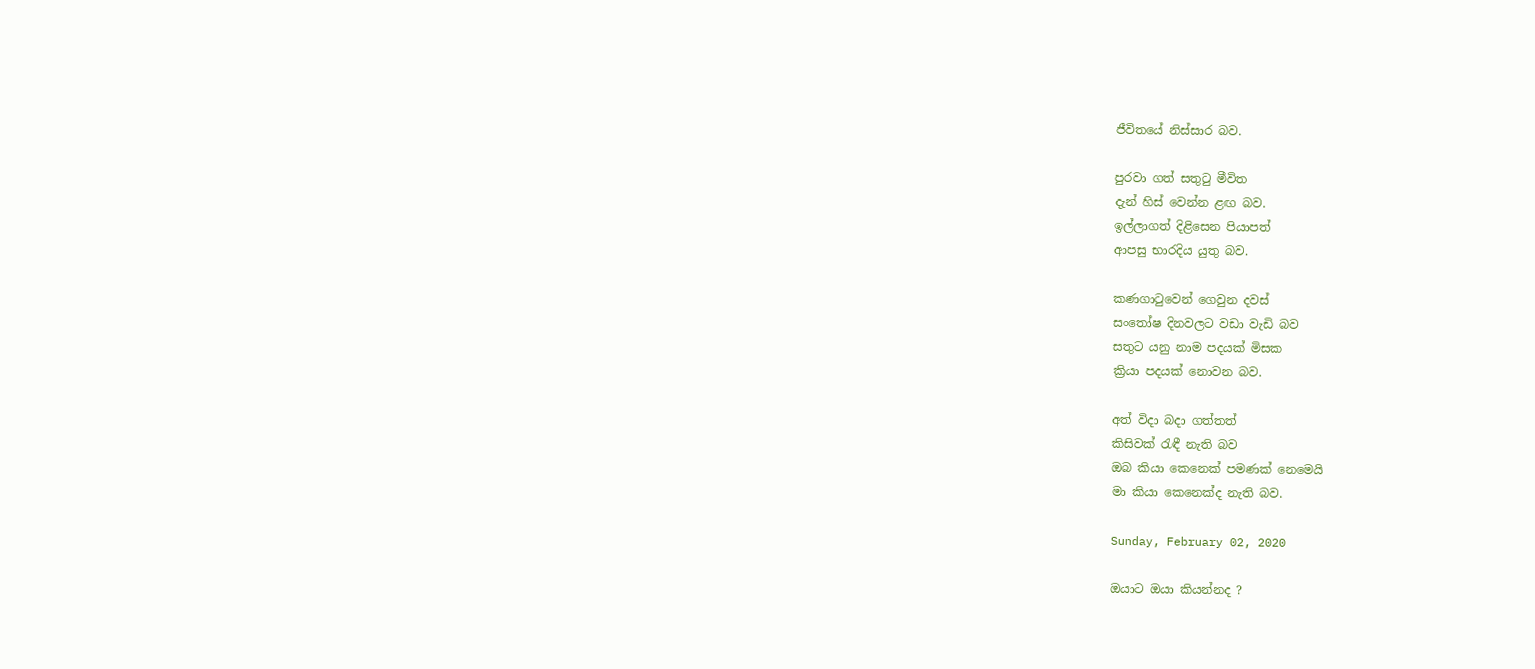ජීවිතයේ නිස්සාර බව.

පුරවා ගත් සතුටු මීවිත
දැන් හිස් වෙන්න ළඟ බව.
ඉල්ලාගත් දිළිසෙන පියාපත්
ආපසු භාරදිය යුතු බව.

කණගාටුවෙන් ගෙවුන දවස්
සංතෝෂ දිනවලට වඩා වැඩි බව
සතුට යනු නාම පදයක් මිසක
ක්‍රියා පදයක් නොවන බව.

අත් විදා බදා ගත්තත්
කිසිවක් රැඳී නැති බව
ඔබ කියා කෙනෙක් පමණක් නෙමෙයි
මා කියා කෙනෙක්ද නැති බව.

Sunday, February 02, 2020

ඔයාට ඔයා කියන්නද ?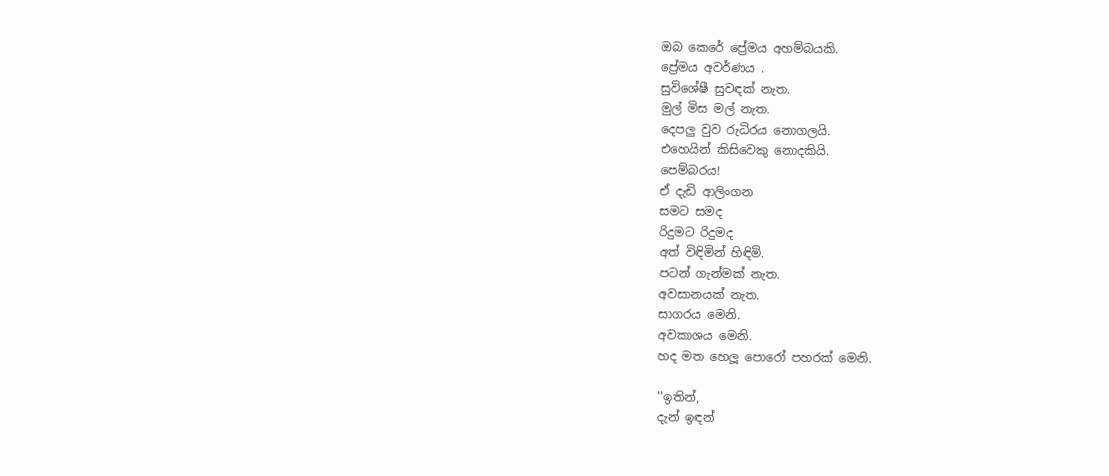ඔබ කෙරේ ප්‍රේමය අහම්බයකි.
ප්‍රේමය අවර්ණය .
සුවිශේෂී සුවඳක් නැත.
මුල් මිස මල් නැත.
දෙපලු වුව රුධිරය නොගලයි.
එහෙයින් කිසිවෙකු නොදකියි.
පෙම්බරය!
ඒ දැඩි ආලිංගන
සමට සමද
රිදුමට රිදුමද
අත් විඳිමින් හිඳිමි.
පටන් ගැන්මක් නැත.
අවසානයක් නැත.
සාගරය මෙනි.
අවකාශය මෙනි.
හද මත හෙලූ පොරෝ පහරක් මෙනි.

''ඉතින්,
දැන් ඉඳන්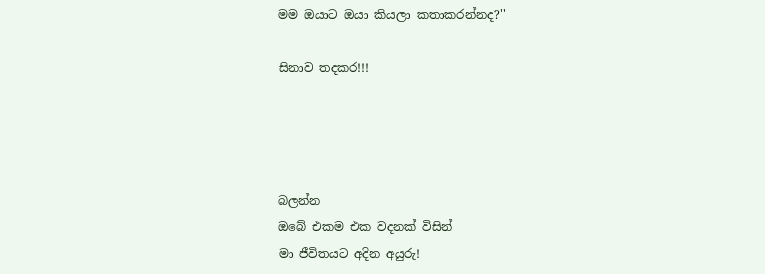මම ඔයාට ඔයා කියලා කතාකරන්නද?''

සිනාව තදකර!!!




බලන්න
ඔබේ එකම එක වදනක් විසින්
මා ජීවිතයට අදින අයුරු!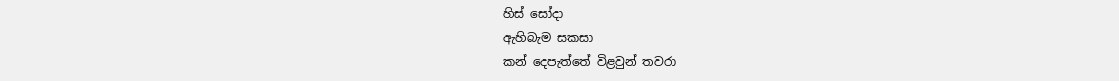හිස් සෝදා
ඇහිබැම සකසා
කන් දෙපැත්තේ විළවුන් තවරා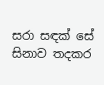සරා සඳක් සේ
සිනාව තදකර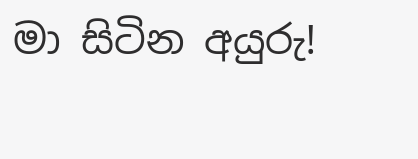මා සිටින අයුරු!